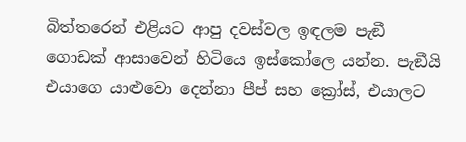බිත්තරෙන් එළියට ආපු දවස්වල ඉඳලම පැඞී ගොඩක් ආසාවෙන් හිටියෙ ඉස්කෝලෙ යන්න. පැඞීයි එයාගෙ යාළුවො දෙන්නා පීප් සහ ක්‍රෝස්, එයාලට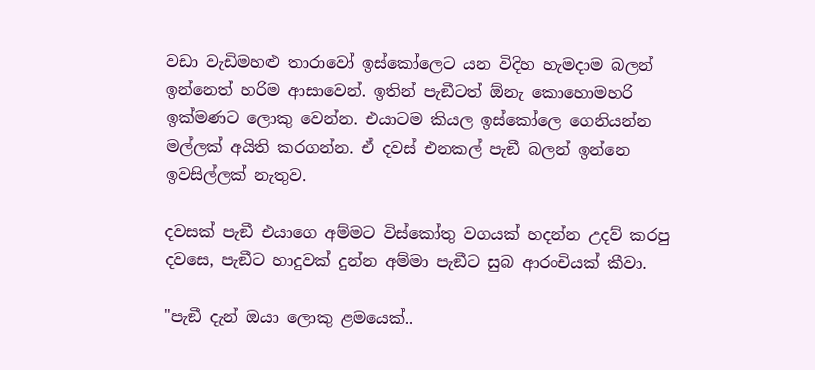වඩා වැඩිමහළු තාරාවෝ ඉස්කෝලෙට යන විදිහ හැමදාම බලන් ඉන්නෙත් හරිම ආසාවෙන්. ඉතින් පැඞීටත් ඕනැ කොහොමහරි ඉක්මණට ලොකු වෙන්න. එයාටම කියල ඉස්කෝලෙ ගෙනියන්න මල්ලක් අයිති කරගන්න. ඒ දවස් එනකල් පැඞී බලන් ඉන්නෙ ඉවසිල්ලක් නැතුව.

දවසක් පැඞී එයාගෙ අම්මට විස්කෝතු වගයක් හදන්න උදව් කරපු දවසෙ, පැඞීට හාදුවක් දුන්න අම්මා පැඞීට සුබ ආරංචියක් කීවා.

"පැඞී දැන් ඔයා ලොකු ළමයෙක්..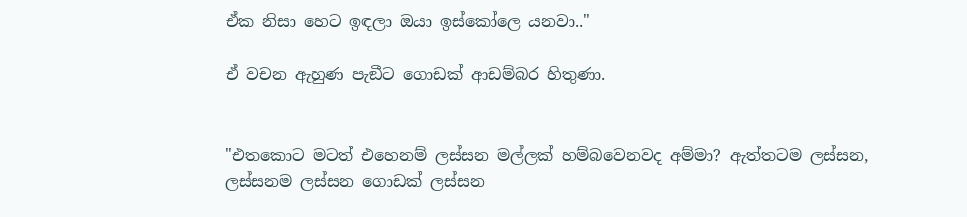ඒක නිසා හෙට ඉඳලා ඔයා ඉස්කෝලෙ යනවා.."

ඒ වචන ඇහුණ පැඞීට ගොඩක් ආඩම්බර හිතුණා.


"එතකොට මටත් එහෙනම් ලස්සන මල්ලක් හම්බවෙනවද අම්මා? ඇත්තටම ලස්සන, ලස්සනම ලස්සන ගොඩක් ලස්සන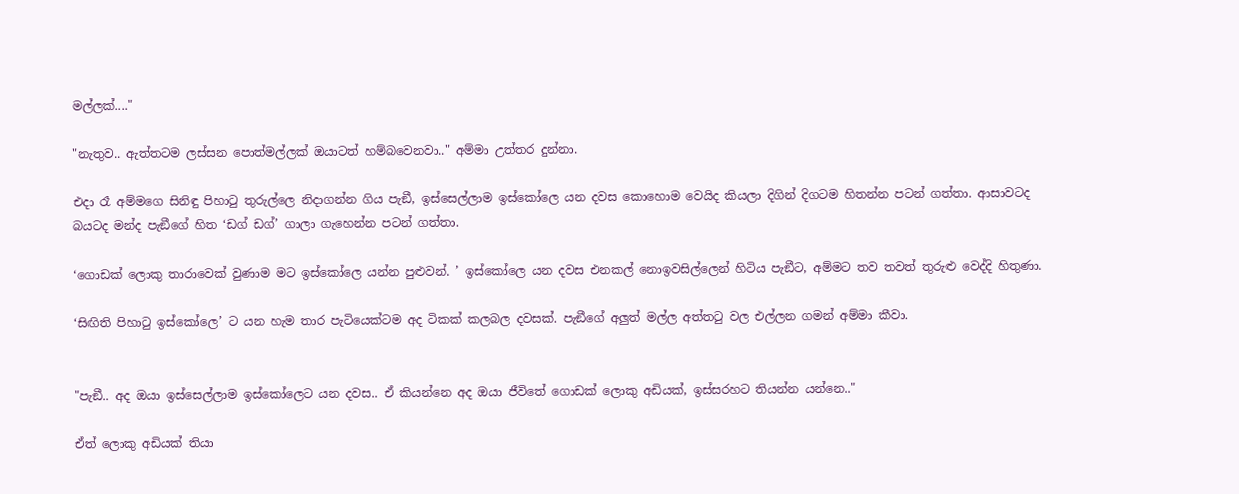මල්ලක්...."

"නැතුව.. ඇත්තටම ලස්සන පොත්මල්ලක් ඔයාටත් හම්බවෙනවා.." අම්මා උත්තර දුන්නා.

එදා රෑ අම්මගෙ සිනිඳු පිහාටු තුරුල්ලෙ නිදාගන්න ගිය පැඞී, ඉස්සෙල්ලාම ඉස්කෝලෙ යන දවස කොහොම වෙයිද කියලා දිගින් දිගටම හිතන්න පටන් ගත්තා. ආසාවටද බයටද මන්ද පැඞීගේ හිත ‘ඩග් ඩග්’ ගාලා ගැහෙන්න පටන් ගත්තා.

‘ගොඩක් ලොකු තාරාවෙක් වුණාම මට ඉස්කෝලෙ යන්න පුළුවන්. ’ ඉස්කෝලෙ යන දවස එනකල් නොඉවසිල්ලෙන් හිටිය පැඞීට, අම්මට තව තවත් තුරුළු වෙද්දි හිතුණා.

‘සිඟිති පිහාටු ඉස්කෝලෙ’ ට යන හැම තාර පැටියෙක්ටම අද ටිකක් කලබල දවසක්. පැඞීගේ අලුත් මල්ල අත්තටු වල එල්ලන ගමන් අම්මා කීවා.


"පැඞී.. අද ඔයා ඉස්සෙල්ලාම ඉස්කෝලෙට යන දවස.. ඒ කියන්නෙ අද ඔයා ජීවිතේ ගොඩක් ලොකු අඩියක්, ඉස්සරහට තියන්න යන්නෙ.."

ඒත් ලොකු අඩියක් තියා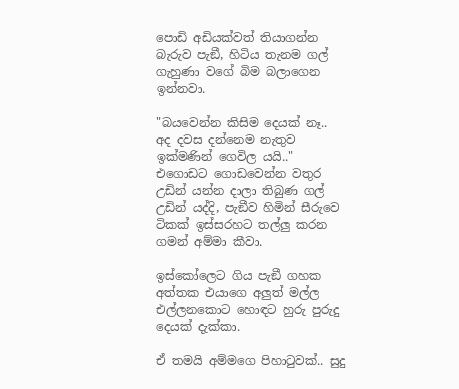පොඩි අඩියක්වත් තියාගන්න බැරුව පැඞී, හිටිය තැනම ගල් ගැහුණා වගේ බිම බලාගෙන ඉන්නවා.

"බයවෙන්න කිසිම දෙයක් නෑ.. අද දවස දන්නෙම නැතුව ඉක්මණින් ගෙවිල යයි.." එගොඩට ගොඩවෙන්න වතුර උඩින් යන්න දාලා තිබුණ ගල් උඩින් යද්දි, පැඞීව හිමින් සීරුවෙ ටිකක් ඉස්සරහට තල්ලු කරන ගමන් අම්මා කීවා.

ඉස්කෝලෙට ගිය පැඞී ගහක අත්තක එයාගෙ අලුත් මල්ල එල්ලනකොට හොඳට හුරු පුරුදු දෙයක් දැක්කා.

ඒ තමයි අම්මගෙ පිහාටුවක්.. සුදු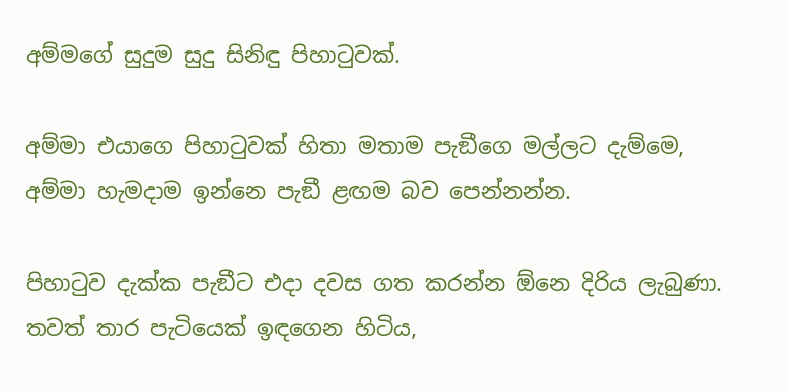අම්මගේ සුදුම සුදු සිනිඳු පිහාටුවක්.

අම්මා එයාගෙ පිහාටුවක් හිතා මතාම පැඞීගෙ මල්ලට දැම්මෙ, අම්මා හැමදාම ඉන්නෙ පැඞී ළඟම බව පෙන්නන්න.

පිහාටුව දැක්ක පැඞීට එදා දවස ගත කරන්න ඕනෙ දිරිය ලැබුණා. තවත් තාර පැටියෙක් ඉඳගෙන හිටිය,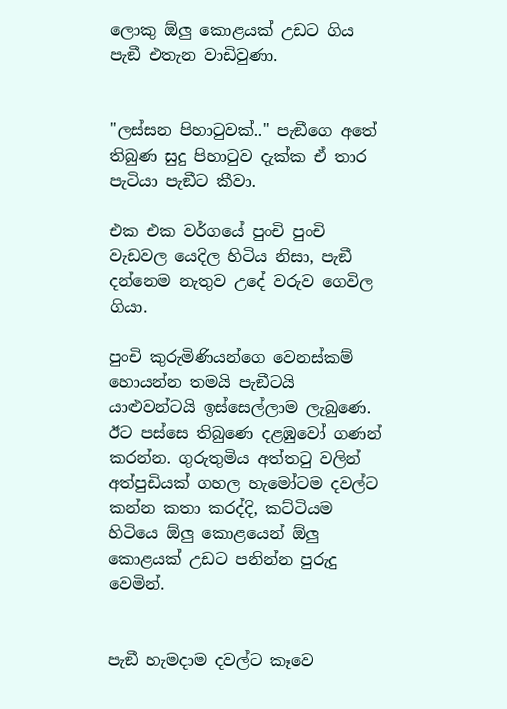ලොකු ඕලු කොළයක් උඩට ගිය පැඞී එතැන වාඩිවුණා.


"ලස්සන පිහාටුවක්.." පැඞීගෙ අතේ තිබුණ සුදු පිහාටුව දැක්ක ඒ තාර පැටියා පැඞීට කීවා.

එක එක වර්ගයේ පුංචි පුංචි වැඩවල යෙදිල හිටිය නිසා, පැඞී දන්නෙම නැතුව උදේ වරුව ගෙවිල ගියා.

පුංචි කුරුමිණියන්ගෙ වෙනස්කම් හොයන්න තමයි පැඞීටයි යාළුවන්ටයි ඉස්සෙල්ලාම ලැබුණෙ. ඊට පස්සෙ තිබුණෙ දළඹුවෝ ගණන් කරන්න. ගුරුතුමිය අත්තටු වලින් අත්පුඩියක් ගහල හැමෝටම දවල්ට කන්න කතා කරද්දි, කට්ටියම හිටියෙ ඕලු කොළයෙන් ඕලු කොළයක් උඩට පනින්න පුරුදු වෙමින්.


පැඞී හැමදාම දවල්ට කෑවෙ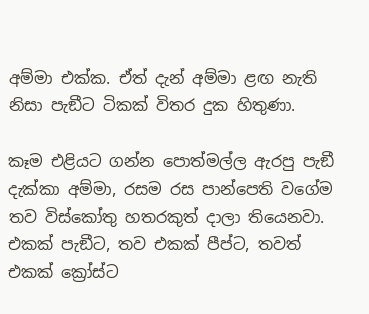අම්මා එක්ක. ඒත් දැන් අම්මා ළඟ නැති නිසා පැඞීට ටිකක් විතර දුක හිතුණා.

කෑම එළියට ගන්න පොත්මල්ල ඇරපු පැඞී දැක්කා අම්මා, රසම රස පාන්පෙති වගේම තව විස්කෝතු හතරකුත් දාලා තියෙනවා. එකක් පැඞීට, තව එකක් පීප්ට, තවත් එකක් ක්‍රෝස්ට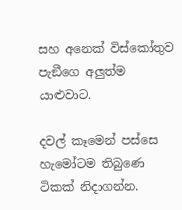සහ අනෙක් විස්කෝතුව පැඞීගෙ අලුත්ම යාළුවාට.

දවල් කෑමෙන් පස්සෙ හැමෝටම තිබුණෙ ටිකක් නිදාගන්න.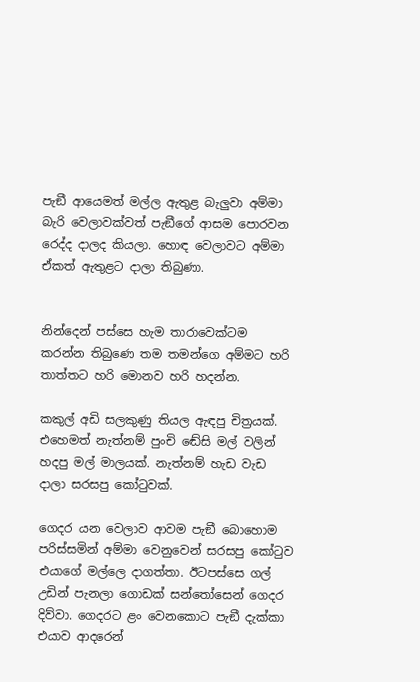පැඞී ආයෙමත් මල්ල ඇතුළ බැලුවා අම්මා බැරි වෙලාවක්වත් පැඞීගේ ආසම පොරවන රෙද්ද දාලද කියලා. හොඳ වෙලාවට අම්මා ඒකත් ඇතුළට දාලා තිබුණා.


නින්දෙන් පස්සෙ හැම තාරාවෙක්ටම කරන්න තිබුණෙ තම තමන්ගෙ අම්මට හරි තාත්තට හරි මොනව හරි හදන්න.

කකුල් අඩි සලකුණු තියල ඇඳපු චිත්‍රයක්. එහෙමත් නැත්නම් පුංචි ඬේසි මල් වලින් හදපු මල් මාලයක්. නැත්නම් හැඩ වැඩ දාලා සරසපු කෝටුවක්.

ගෙදර යන වෙලාව ආවම පැඞී බොහොම පරිස්සමින් අම්මා වෙනුවෙන් සරසපු කෝටුව එයාගේ මල්ලෙ දාගත්තා. ඊටපස්සෙ ගල් උඩින් පැනලා ගොඩක් සන්තෝසෙන් ගෙදර දිව්වා. ගෙදරට ළං වෙනකොට පැඞී දැක්කා එයාව ආදරෙන්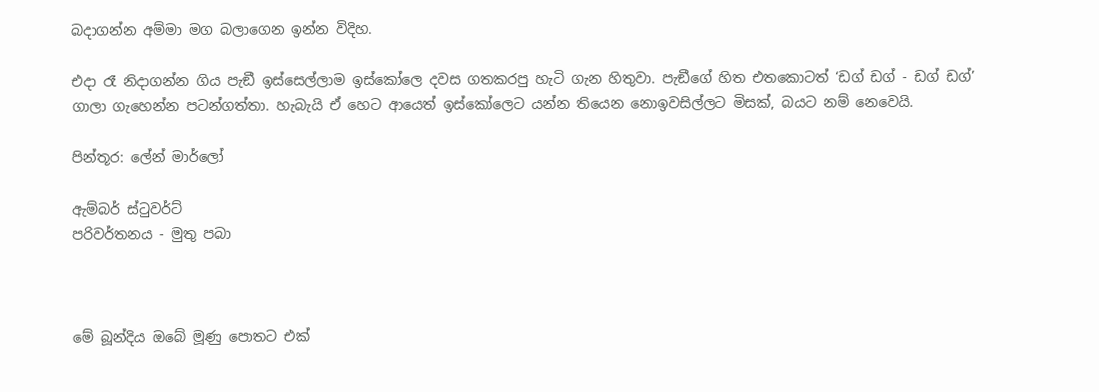බදාගන්න අම්මා මග බලාගෙන ඉන්න විදිහ.

එදා රෑ නිදාගන්න ගිය පැඞී ඉස්සෙල්ලාම ඉස්කෝලෙ දවස ගතකරපු හැටි ගැන හිතුවා. පැඞීගේ හිත එතකොටත් ‘ඩග් ඩග් - ඩග් ඩග්’ ගාලා ගැහෙන්න පටන්ගත්තා. හැබැයි ඒ හෙට ආයෙත් ඉස්කෝලෙට යන්න තියෙන නොඉවසිල්ලට මිසක්, බයට නම් නෙවෙයි.

පින්තූර: ලේන් මාර්ලෝ

ඇම්බර් ස්ටුවර්ට්
පරිවර්තනය - මුතු පබා



මේ බූන්දිය ඔබේ මූණු පොතට එක්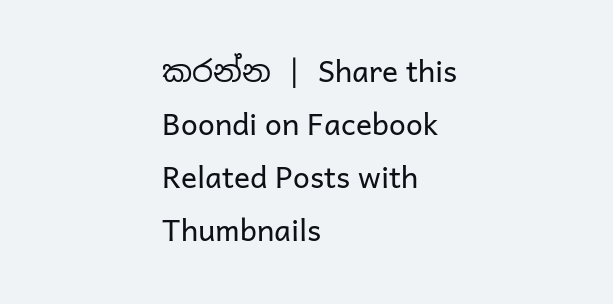කරන්න | Share this Boondi on Facebook
Related Posts with Thumbnails